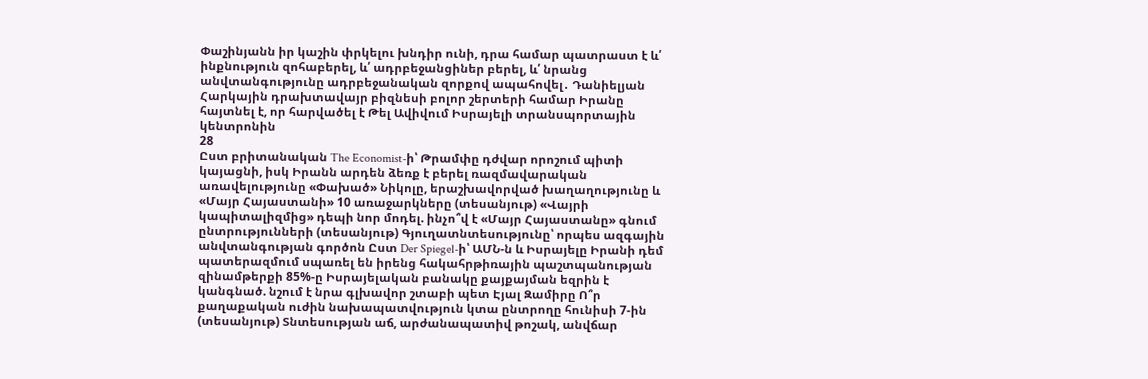Փաշինյանն իր կաշին փրկելու խնդիր ունի, դրա համար պատրաստ է և՛ ինքնություն զոհաբերել, և՛ ադրբեջանցիներ բերել, և՛ նրանց անվտանգությունը ադրբեջանական զորքով ապահովել․ Դանիելյան Հարկային դրախտավայր բիզնեսի բոլոր շերտերի համար Իրանը հայտնել է, որ հարվածել է Թել Ավիվում Իսրայելի տրանսպորտային կենտրոնին
28
Ըստ բրիտանական The Economist-ի՝ Թրամփը դժվար որոշում պիտի կայացնի, իսկ Իրանն արդեն ձեռք է բերել ռազմավարական առավելությունը «Փախած» Նիկոլը, երաշխավորված խաղաղությունը և «Մայր Հայաստանի» 10 առաջարկները (տեսանյութ) «Վայրի կապիտալիզմից» դեպի նոր մոդել. ինչո՞վ է «Մայր Հայաստանը» գնում ընտրությունների (տեսանյութ) Գյուղատնտեսությունը՝ որպես ազգային անվտանգության գործոն Ըստ Der Spiegel-ի՝ ԱՄՆ-ն և Իսրայելը Իրանի դեմ պատերազմում սպառել են իրենց հակահրթիռային պաշտպանության զինամթերքի 85%-ը Իսրայելական բանակը քայքայման եզրին է կանգնած. նշում է նրա գլխավոր շտաբի պետ Էյալ Զամիրը Ո՞ր քաղաքական ուժին նախապատվություն կտա ընտրողը հունիսի 7-ին (տեսանյութ) Տնտեսության աճ, արժանապատիվ թոշակ, անվճար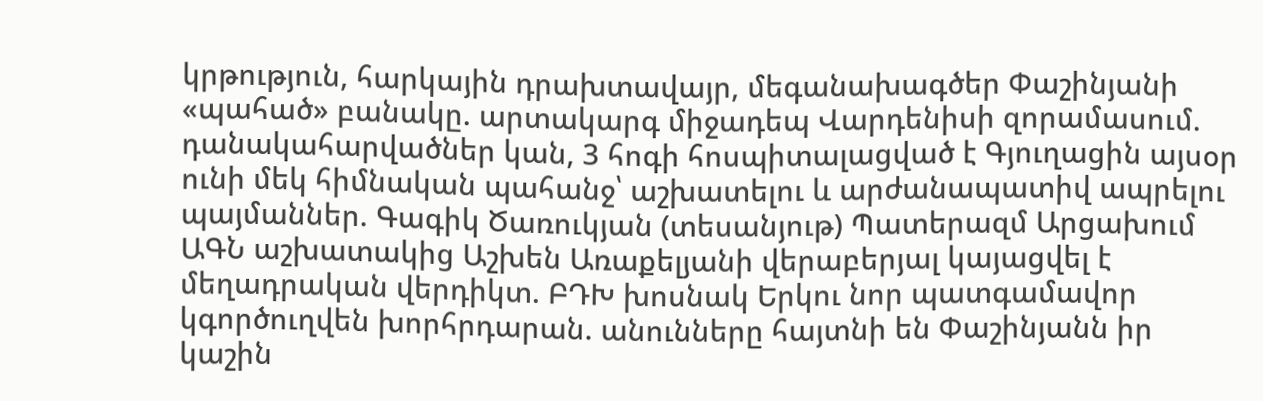կրթություն, հարկային դրախտավայր, մեգանախագծեր Փաշինյանի «պահած» բանակը. արտակարգ միջադեպ Վարդենիսի զորամասում. դանակահարվածներ կան, 3 հոգի հոսպիտալացված է Գյուղացին այսօր ունի մեկ հիմնական պահանջ՝ աշխատելու և արժանապատիվ ապրելու պայմաններ. Գագիկ Ծառուկյան (տեսանյութ) Պատերազմ Արցախում
ԱԳՆ աշխատակից Աշխեն Առաքելյանի վերաբերյալ կայացվել է մեղադրական վերդիկտ. ԲԴԽ խոսնակ Երկու նոր պատգամավոր կգործուղվեն խորհրդարան. անունները հայտնի են Փաշինյանն իր կաշին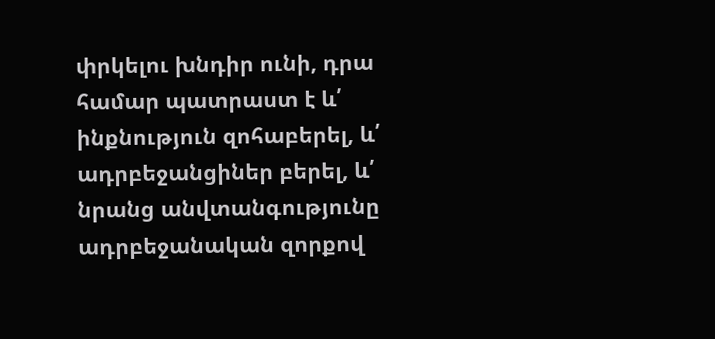փրկելու խնդիր ունի, դրա համար պատրաստ է և՛ ինքնություն զոհաբերել, և՛ ադրբեջանցիներ բերել, և՛ նրանց անվտանգությունը ադրբեջանական զորքով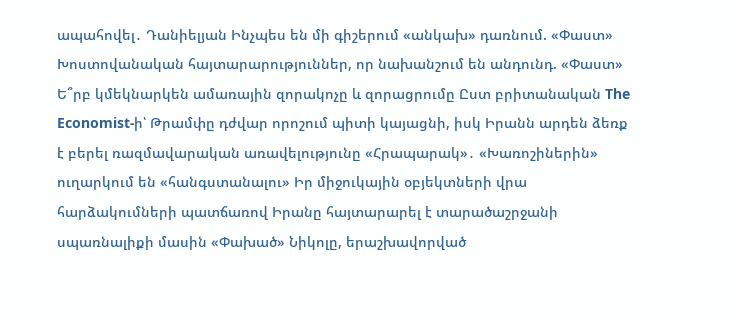ապահովել․ Դանիելյան Ինչպես են մի գիշերում «անկախ» դառնում. «Փաստ» Խոստովանական հայտարարություններ, որ նախանշում են անդունդ. «Փաստ» Ե՞րբ կմեկնարկեն ամառային զորակոչը և զորացրումը Ըստ բրիտանական The Economist-ի՝ Թրամփը դժվար որոշում պիտի կայացնի, իսկ Իրանն արդեն ձեռք է բերել ռազմավարական առավելությունը «Հրապարակ»․ «Խառոշիներին» ուղարկում են «հանգստանալու» Իր միջուկային օբյեկտների վրա հարձակումների պատճառով Իրանը հայտարարել է տարածաշրջանի սպառնալիքի մասին «Փախած» Նիկոլը, երաշխավորված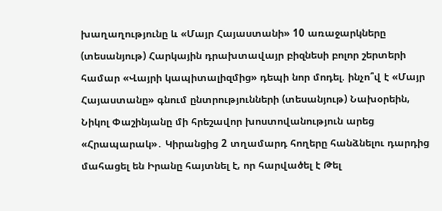խաղաղությունը և «Մայր Հայաստանի» 10 առաջարկները (տեսանյութ) Հարկային դրախտավայր բիզնեսի բոլոր շերտերի համար «Վայրի կապիտալիզմից» դեպի նոր մոդել. ինչո՞վ է «Մայր Հայաստանը» գնում ընտրությունների (տեսանյութ) Նախօրեին, Նիկոլ Փաշինյանը մի հրեշավոր խոստովանություն արեց «Հրապարակ»․ Կիրանցից 2 տղամարդ հողերը հանձնելու դարդից մահացել են Իրանը հայտնել է, որ հարվածել է Թել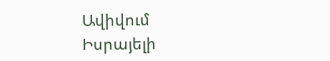Ավիվում Իսրայելի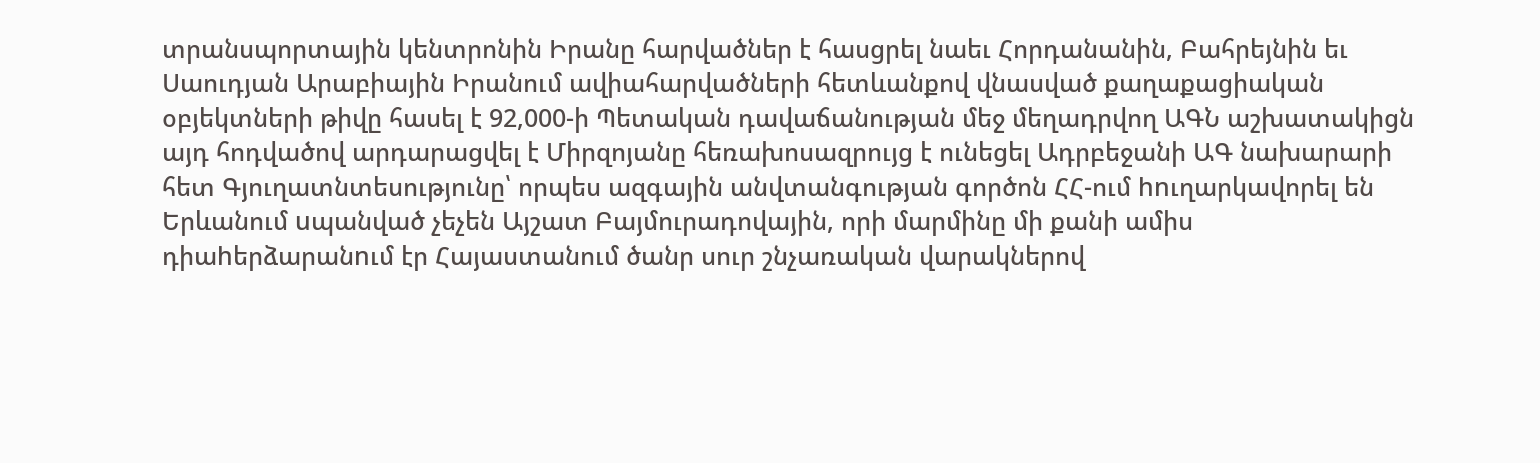տրանսպորտային կենտրոնին Իրանը հարվածներ է հասցրել նաեւ Հորդանանին, Բահրեյնին եւ Սաուդյան Արաբիային Իրանում ավիահարվածների հետևանքով վնասված քաղաքացիական օբյեկտների թիվը հասել է 92,000-ի Պետական դավաճանության մեջ մեղադրվող ԱԳՆ աշխատակիցն այդ հոդվածով արդարացվել է Միրզոյանը հեռախոսազրույց է ունեցել Ադրբեջանի ԱԳ նախարարի հետ Գյուղատնտեսությունը՝ որպես ազգային անվտանգության գործոն ՀՀ-ում hnւղարկավորել են Երևանում uպանված չեչեն Այշատ Բայմուրադովային, որի մարմինը մի քանի ամիս դիաhերձարանnւմ էր Հայաստանում ծանր սուր շնչառական վարակներով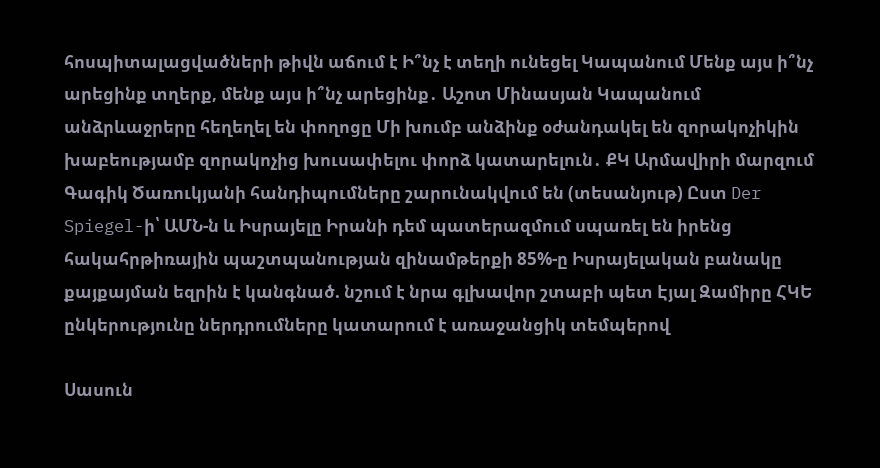հոսպիտալացվածների թիվն աճում է Ի՞նչ է տեղի ունեցել Կապանում Մենք այս ի՞նչ արեցինք տղերք, մենք այս ի՞նչ արեցինք․ Աշոտ Մինասյան Կապանում անձրևաջրերը հեղեղել են փողոցը Մի խումբ անձինք օժանդակել են զորակոչիկին խաբեությամբ զորակոչից խուսափելու փորձ կատարելուն․ ՔԿ Արմավիրի մարզում Գագիկ Ծառուկյանի հանդիպումները շարունակվում են (տեսանյութ) Ըստ Der Spiegel-ի՝ ԱՄՆ-ն և Իսրայելը Իրանի դեմ պատերազմում սպառել են իրենց հակահրթիռային պաշտպանության զինամթերքի 85%-ը Իսրայելական բանակը քայքայման եզրին է կանգնած. նշում է նրա գլխավոր շտաբի պետ Էյալ Զամիրը ՀԿԵ ընկերությունը ներդրումները կատարում է առաջանցիկ տեմպերով

Սասուն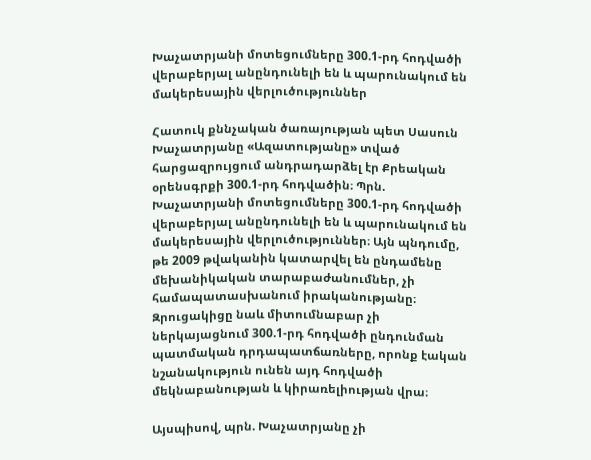Խաչատրյանի մոտեցումները 300.1-րդ հոդվածի վերաբերյալ անընդունելի են և պարունակում են մակերեսային վերլուծություններ

Հատուկ քննչական ծառայության պետ Սասուն Խաչատրյանը «Ազատությանը» տված հարցազրույցում անդրադարձել էր Քրեական օրենսգրքի 300.1-րդ հոդվածին։ Պրն. Խաչատրյանի մոտեցումները 300.1-րդ հոդվածի վերաբերյալ անընդունելի են և պարունակում են մակերեսային վերլուծություններ։ Այն պնդումը, թե 2009 թվականին կատարվել են ընդամենը մեխանիկական տարաբաժանումներ, չի համապատասխանում իրականությանը։ Զրուցակիցը նաև միտումնաբար չի ներկայացնում 300.1-րդ հոդվածի ընդունման պատմական դրդապատճառները, որոնք էական նշանակություն ունեն այդ հոդվածի մեկնաբանության և կիրառելիության վրա։

Այսպիսով, պրն. Խաչատրյանը չի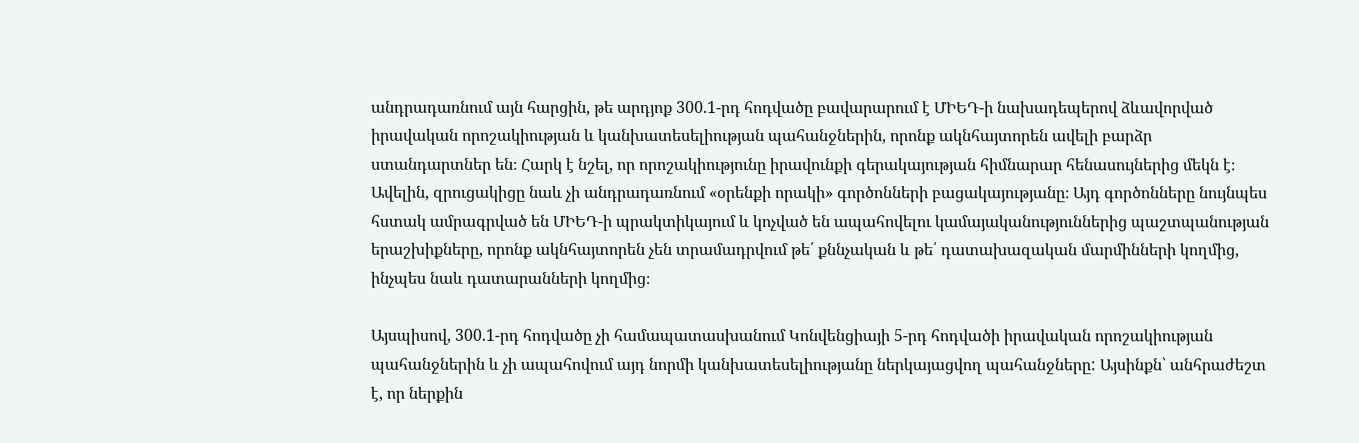անդրադառնում այն հարցին, թե արդյոք 300.1-րդ հոդվածը բավարարում է ՄԻԵԴ-ի նախադեպերով ձևավորված իրավական որոշակիության և կանխատեսելիության պահանջներին, որոնք ակնհայտորեն ավելի բարձր ստանդարտներ են։ Հարկ է նշել, որ որոշակիությունը իրավունքի գերակայության հիմնարար հենասույներից մեկն է։ Ավելին, զրուցակիցը նաև չի անդրադառնում «օրենքի որակի» գործոնների բացակայությանը։ Այդ գործոնները նույնպես հստակ ամրագրված են ՄԻԵԴ-ի պրակտիկայում և կոչված են ապահովելու կամայականություններից պաշտպանության երաշխիքները, որոնք ակնհայտորեն չեն տրամադրվում թե՛ քննչական և թե՛ դատախազական մարմինների կողմից, ինչպես նաև դատարանների կողմից։

Այսպիսով, 300.1-րդ հոդվածը չի համապատասխանում Կոնվենցիայի 5-րդ հոդվածի իրավական որոշակիության պահանջներին և չի ապահովում այդ նորմի կանխատեսելիությանը ներկայացվող պահանջները: Այսինքն՝ անհրաժեշտ է, որ ներքին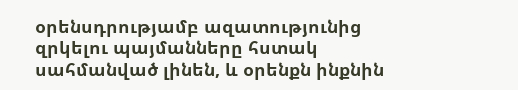օրենսդրությամբ ազատությունից զրկելու պայմանները հստակ սահմանված լինեն, և օրենքն ինքնին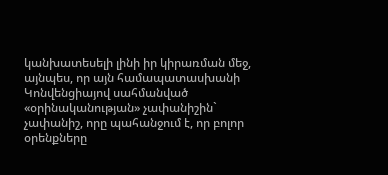կանխատեսելի լինի իր կիրառման մեջ, այնպես, որ այն համապատասխանի Կոնվենցիայով սահմանված «օրինականության» չափանիշին` չափանիշ, որը պահանջում է, որ բոլոր օրենքները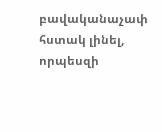բավականաչափ հստակ լինել, որպեսզի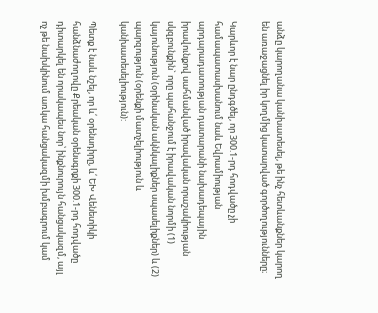անձը կարողանա կանխատեսել, թե ինչ հետևանքներ կարող են առաջացնել իր կողմից կատարված գործողությունները։

Կարևոր է նար ընդգծել, որ 300.1-րդ հոդվածը չի համապատասխանում նաև Եվրամիության արդարադատության դատարանի նախադեպային իրավունքով սահմանված իրավական որաշակիության սկզբունքին` որը պահանջում է իրավական նորմի (1) կայունություն (օրինական ակնկալիքներ սպասելիքներ) և (2) պարզություն (օրենքի մատչելիություն և կանխատեսելիություն):

Պետք է նաև նշել, որ և՛ օրենսդիրը, և՛ ԵԽ Վենետիկի հանձնաժողովը Քրեական օրենսգրքի 300.1-րդ հոդվածը դիտարկել են որակապես նոր՝ ինքնուրույն հանցակազմ, այլ ոչ թե նախկինում առկա հանցակազմի խմբագրում կամ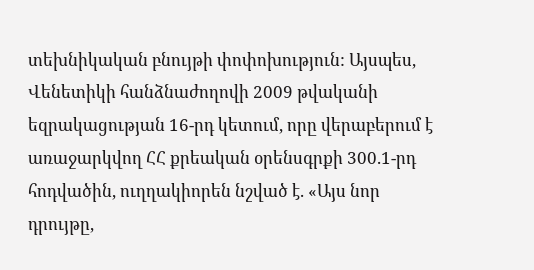տեխնիկական բնույթի փոփոխություն: Այսպես, Վենետիկի հանձնաժողովի 2009 թվականի եզրակացության 16-րդ կետում, որը վերաբերում է առաջարկվող ՀՀ քրեական օրենսգրքի 300.1-րդ հոդվածին, ուղղակիորեն նշված է. «Այս նոր դրույթը,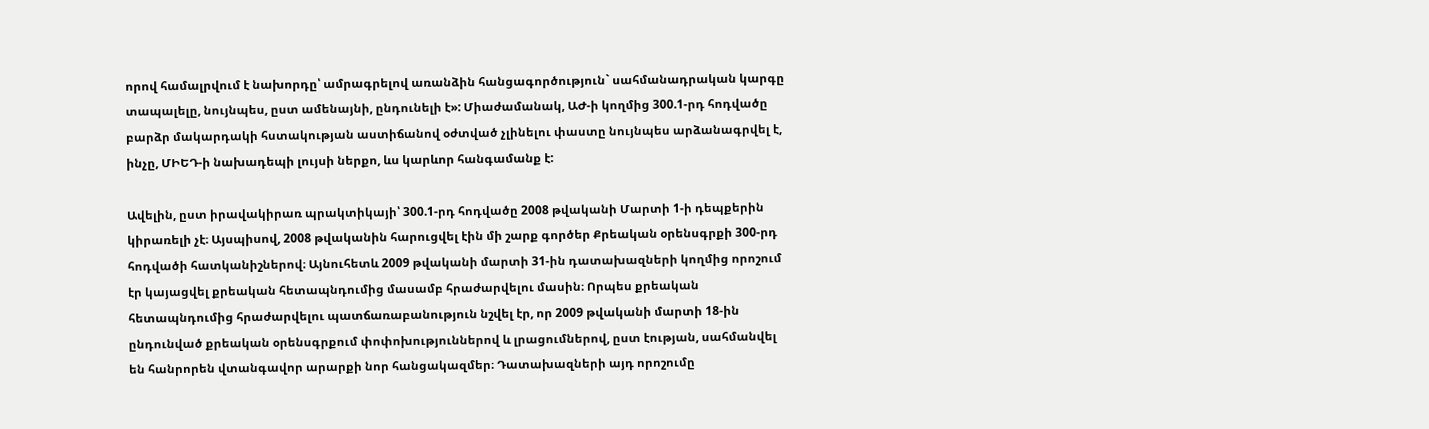որով համալրվում է նախորդը՝ ամրագրելով առանձին հանցագործություն` սահմանադրական կարգը տապալելը, նույնպես, ըստ ամենայնի, ընդունելի է»: Միաժամանակ, ԱԺ-ի կողմից 300.1-րդ հոդվածը բարձր մակարդակի հստակության աստիճանով օժտված չլինելու փաստը նույնպես արձանագրվել է, ինչը, ՄԻԵԴ-ի նախադեպի լույսի ներքո, ևս կարևոր հանգամանք է:

Ավելին, ըստ իրավակիրառ պրակտիկայի՝ 300.1-րդ հոդվածը 2008 թվականի Մարտի 1-ի դեպքերին կիրառելի չէ։ Այսպիսով, 2008 թվականին հարուցվել էին մի շարք գործեր Քրեական օրենսգրքի 300-րդ հոդվածի հատկանիշներով։ Այնուհետև 2009 թվականի մարտի 31-ին դատախազների կողմից որոշում էր կայացվել քրեական հետապնդումից մասամբ հրաժարվելու մասին։ Որպես քրեական հետապնդումից հրաժարվելու պատճառաբանություն նշվել էր, որ 2009 թվականի մարտի 18-ին ընդունված քրեական օրենսգրքում փոփոխություններով և լրացումներով, ըստ էության, սահմանվել են հանրորեն վտանգավոր արարքի նոր հանցակազմեր։ Դատախազների այդ որոշումը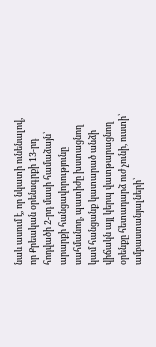նաև ասում է, որ նկատի ունենալով, որ Քրեական օրենսգրքի 13-րդ հոդվածի 2-րդ մասի համաձայն՝ արարքի հանցավորությունը սահմանող, պատիժը խստացնող կամ հանցանք կատարած անձի վիճակն այլ կերպ վատթարացնող օրենքը հետադարձ ուժ չունի, ուստի՝ ամբաստանյալների՝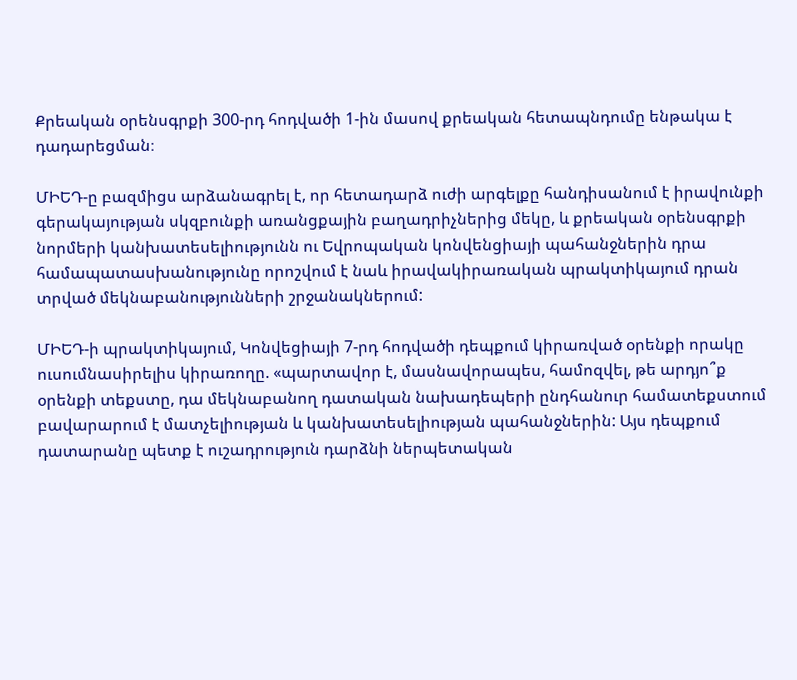Քրեական օրենսգրքի 300-րդ հոդվածի 1-ին մասով քրեական հետապնդումը ենթակա է դադարեցման։

ՄԻԵԴ-ը բազմիցս արձանագրել է, որ հետադարձ ուժի արգելքը հանդիսանում է իրավունքի գերակայության սկզբունքի առանցքային բաղադրիչներից մեկը, և քրեական օրենսգրքի նորմերի կանխատեսելիությունն ու Եվրոպական կոնվենցիայի պահանջներին դրա համապատասխանությունը որոշվում է նաև իրավակիրառական պրակտիկայում դրան տրված մեկնաբանությունների շրջանակներում:

ՄԻԵԴ-ի պրակտիկայում, Կոնվեցիայի 7-րդ հոդվածի դեպքում կիրառված օրենքի որակը ուսումնասիրելիս կիրառողը. «պարտավոր է, մասնավորապես, համոզվել, թե արդյո՞ք օրենքի տեքստը, դա մեկնաբանող դատական նախադեպերի ընդհանուր համատեքստում բավարարում է մատչելիության և կանխատեսելիության պահանջներին: Այս դեպքում դատարանը պետք է ուշադրություն դարձնի ներպետական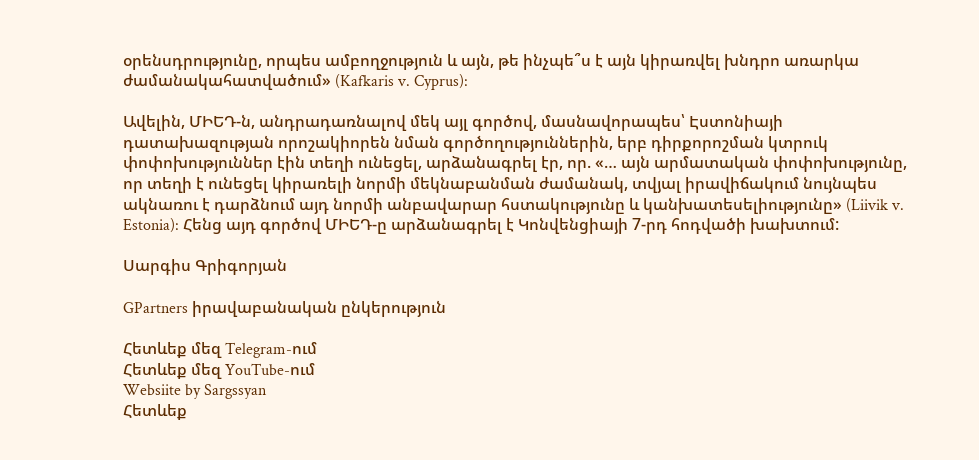օրենսդրությունը, որպես ամբողջություն և այն, թե ինչպե՞ս է այն կիրառվել խնդրո առարկա ժամանակահատվածում» (Kafkaris v. Cyprus):

Ավելին, ՄԻԵԴ-ն, անդրադառնալով մեկ այլ գործով, մասնավորապես՝ Էստոնիայի դատախազության որոշակիորեն նման գործողություններին, երբ դիրքորոշման կտրուկ փոփոխություններ էին տեղի ունեցել, արձանագրել էր, որ. «… այն արմատական փոփոխությունը, որ տեղի է ունեցել կիրառելի նորմի մեկնաբանման ժամանակ, տվյալ իրավիճակում նույնպես ակնառու է դարձնում այդ նորմի անբավարար հստակությունը և կանխատեսելիությունը» (Liivik v. Estonia): Հենց այդ գործով ՄԻԵԴ-ը արձանագրել է Կոնվենցիայի 7-րդ հոդվածի խախտում:

Սարգիս Գրիգորյան

GPartners իրավաբանական ընկերություն

Հետևեք մեզ Telegram-ում
Հետևեք մեզ YouTube-ում
Websiite by Sargssyan
Հետևեք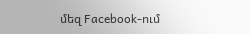մեզ Facebook-ում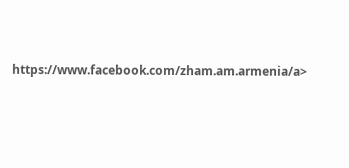https://www.facebook.com/zham.am.armenia/a>